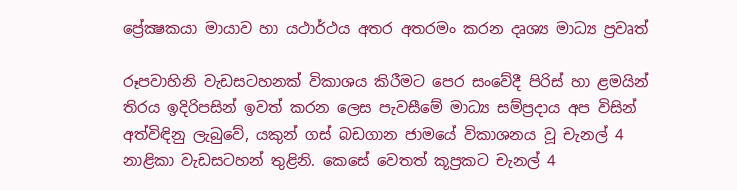ප්‍රේක්‍ෂකයා මායාව හා යථාර්ථය අතර අතරමං කරන දෘශ්‍ය මාධ්‍ය ප්‍රවෘත්

රූපවාහිනි වැඩසටහනක්‌ විකාශය කිරීමට පෙර සංවේදී පිරිස්‌ හා ළමයින් තිරය ඉදිරිපසින් ඉවත් කරන ලෙස පැවසීමේ මාධ්‍ය සම්ප්‍රදාය අප විසින් අත්විඳිනු ලැබුවේ, යකුන් ගස්‌ බඩගාන ජාමයේ විකාශනය වූ චැනල් 4 නාළිකා වැඩසටහන් තුළිනි. කෙසේ වෙතත් කූප්‍රකට චැනල් 4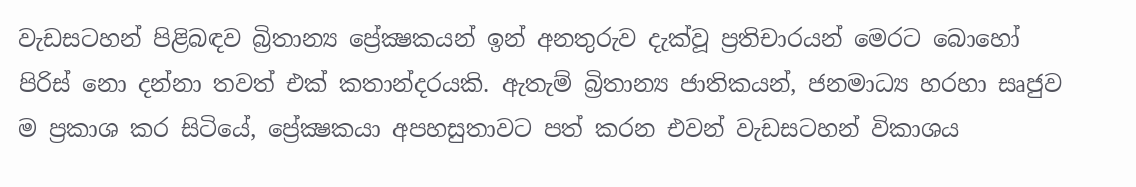වැඩසටහන් පිළිබඳව බ්‍රිතාන්‍ය ප්‍රේක්‍ෂකයන් ඉන් අනතුරුව දැක්‌වූ ප්‍රතිචාරයන් මෙරට බොහෝ පිරිස්‌ නො දන්නා තවත් එක්‌ කතාන්දරයකි. ඇතැම් බ්‍රිතාන්‍ය ජාතිකයන්, ජනමාධ්‍ය හරහා සෘජුව ම ප්‍රකාශ කර සිටියේ, ප්‍රේක්‍ෂකයා අපහසුතාවට පත් කරන එවන් වැඩසටහන් විකාශය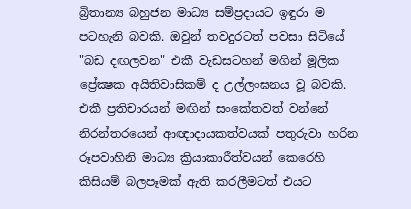බ්‍රිතාන්‍ය බහුජන මාධ්‍ය සම්ප්‍රදායට ඉඳුරා ම පටහැනි බවකි. ඔවුන් තවදුරටත් පවසා සිටියේ "බඩ දඟලවන" එකී වැඩසටහන් මගින් මූලික ප්‍රේක්‍ෂක අයිතිවාසිකම් ද උල්ලංඝනය වූ බවකි. එකී ප්‍රතිචාරයන් මඟින් සංකේතවත් වන්නේ නිරන්තරයෙන් ආඥාදායකත්වයක්‌ පතුරුවා හරින රූපවාහිනි මාධ්‍ය ක්‍රියාකාරීත්වයන් කෙරෙහි කිසියම් බලපෑමක්‌ ඇති කරලීමටත් එයට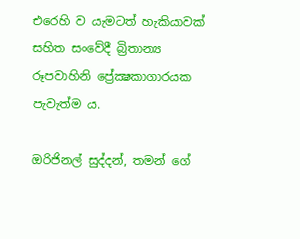එරෙහි ව යැමටත් හැකියාවක්‌ සහිත සංවේදී බ්‍රිතාන්‍ය රූපවාහිනි ප්‍රේක්‍ෂකාගාරයක පැවැත්ම ය.

ඔරිජිනල් සුද්දන්, තමන් ගේ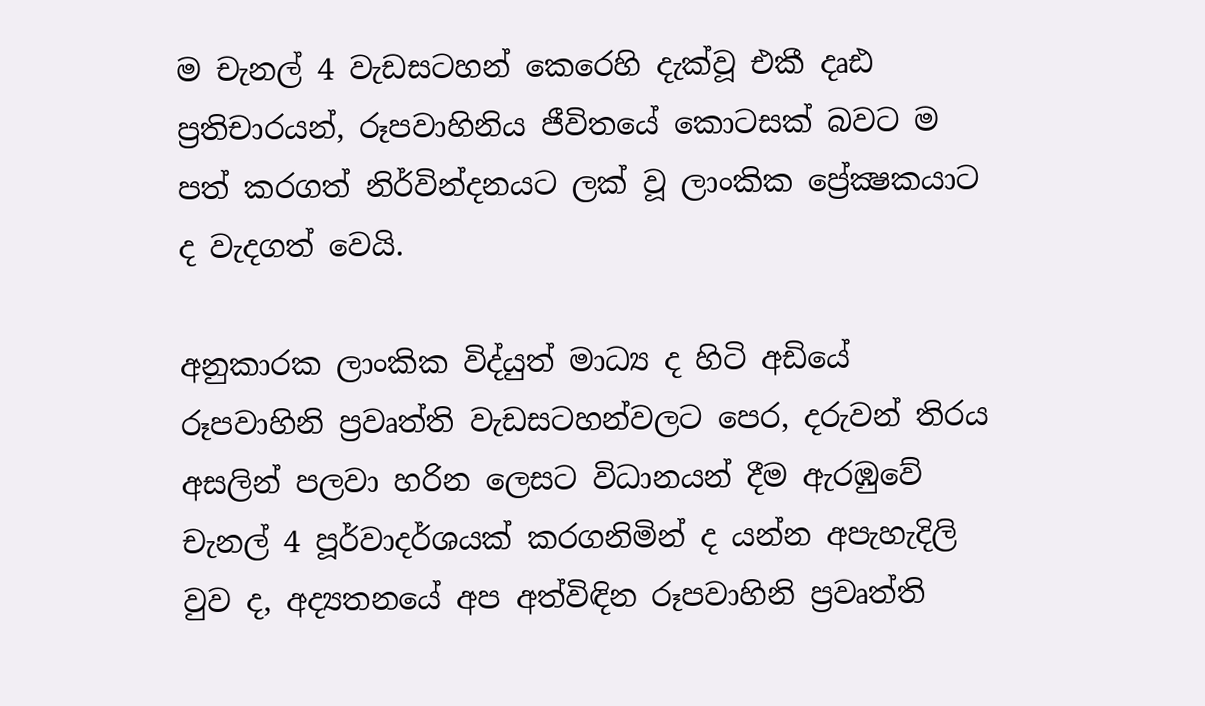ම චැනල් 4 වැඩසටහන් කෙරෙහි දැක්‌වූ එකී දෘඪ ප්‍රතිචාරයන්, රූපවාහිනිය ජීවිතයේ කොටසක්‌ බවට ම පත් කරගත් නිර්වින්දනයට ලක්‌ වූ ලාංකික ප්‍රේක්‍ෂකයාට ද වැදගත් වෙයි.

අනුකාරක ලාංකික විද්යුත් මාධ්‍ය ද හිටි අඩියේ රූපවාහිනි ප්‍රවෘත්ති වැඩසටහන්වලට පෙර, දරුවන් තිරය අසලින් පලවා හරින ලෙසට විධානයන් දීම ඇරඹුවේ චැනල් 4 පූර්වාදර්ශයක්‌ කරගනිමින් ද යන්න අපැහැදිලි වුව ද, අද්‍යතනයේ අප අත්විඳින රූපවාහිනි ප්‍රවෘත්ති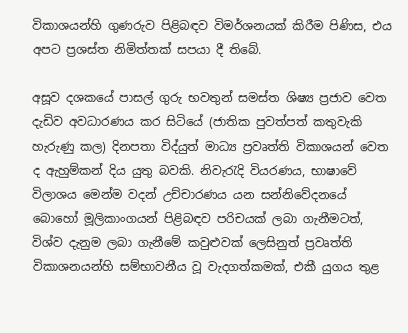විකාශයන්හි ගුණරුව පිළිබඳව විමර්ශනයක්‌ කිරීම පිණිස, එය අපට ප්‍රශස්‌ත නිමිත්තක්‌ සපයා දී තිබේ.

අසූව දශකයේ පාසල් ගුරු භවතුන් සමස්‌ත ශිෂ්‍ය ප්‍රජාව වෙත දැඩිව අවධාරණය කර සිටියේ (ජාතික පුවත්පත් කතුවැකි හැරුණු කල) දිනපතා විද්යුත් මාධ්‍ය ප්‍රවෘත්ති විකාශයන් වෙත ද ඇහුම්කන් දිය යුතු බවකි. නිවැරැදි වියරණය, භාෂාවේ විලාශය මෙන්ම වදන් උච්චාරණය යන සන්නිවේදනයේ බොහෝ මූලිකාංගයන් පිළිබඳව පරිචයක්‌ ලබා ගැනීමටත්, විශ්ව දැනුම ලබා ගැනීමේ කවුළුවක්‌ ලෙසිනුත් ප්‍රවෘත්ති විකාශනයන්හි සම්භාවනීය වූ වැදගත්කමක්‌, එකී යුගය තුළ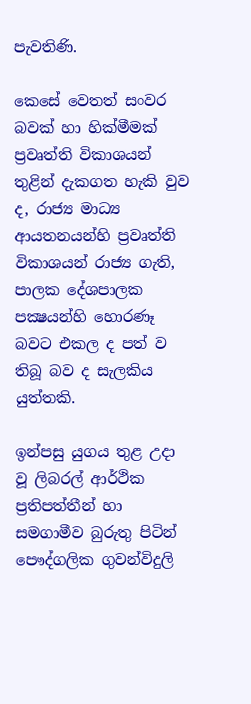පැවතිණි.

කෙසේ වෙතත් සංවර බවක්‌ හා හික්‌මීමක්‌ ප්‍රවෘත්ති විකාශයන් තුළින් දැකගත හැකි වුව ද, රාජ්‍ය මාධ්‍ය ආයතනයන්හි ප්‍රවෘත්ති විකාශයන් රාජ්‍ය ගැති, පාලක දේශපාලක පක්‍ෂයන්හි හොරණෑ බවට එකල ද පත් ව තිබූ බව ද සැලකිය යුත්තකි.

ඉන්පසු යුගය තුළ උදා වූ ලිබරල් ආර්ථික ප්‍රතිපත්තීන් හා සමගාමීව බුරුතු පිටින් පෞද්ගලික ගුවන්විදුලි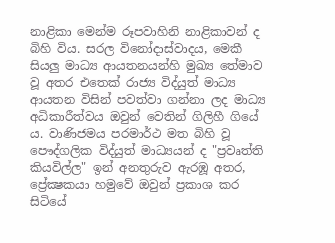නාළිකා මෙන්ම රූපවාහිනි නාළිකාවන් ද බිහි විය. සරල විනෝදාස්‌වාදය, මෙකී සියලු මාධ්‍ය ආයතනයන්හි මුඛ්‍ය තේමාව වූ අතර එතෙක්‌ රාජ්‍ය විද්යුත් මාධ්‍ය ආයතන විසින් පවත්වා ගන්නා ලද මාධ්‍ය අධිකාරීත්වය ඔවුන් වෙතින් ගිලිහී ගියේ ය. වාණිජමය පරමාර්ථ මත බිහි වූ පෞද්ගලික විද්යුත් මාධ්‍යයන් ද "ප්‍රවෘත්ති කියවිල්ල" ඉන් අනතුරුව ඇරඹූ අතර, ප්‍රේක්‍ෂකයා හමුවේ ඔවුන් ප්‍රකාශ කර සිටියේ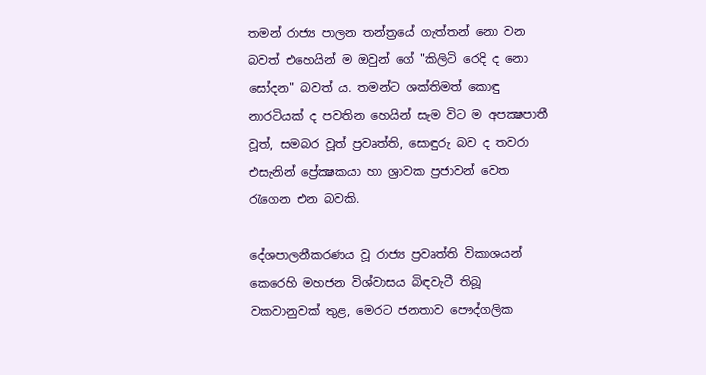තමන් රාජ්‍ය පාලන තන්ත්‍රයේ ගැත්තන් නො වන බවත් එහෙයින් ම ඔවුන් ගේ "කිලිටි රෙදි ද නො සෝදන" බවත් ය. තමන්ට ශක්‌තිමත් කොඳු නාරටියක්‌ ද පවතින හෙයින් සැම විට ම අපක්‍ෂපාතී වූත්, සමබර වූත් ප්‍රවෘත්ති, සොඳුරු බව ද තවරා එසැනින් ප්‍රේක්‍ෂකයා හා ශ්‍රාවක ප්‍රජාවන් වෙත රැගෙන එන බවකි.

දේශපාලනීකරණය වූ රාජ්‍ය ප්‍රවෘත්ති විකාශයන් කෙරෙහි මහජන විශ්වාසය බිඳවැටී තිබූ වකවානුවක්‌ තුළ, මෙරට ජනතාව පෞද්ගලික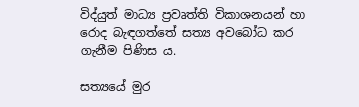විද්යුත් මාධ්‍ය ප්‍රවෘත්ති විකාශනයන් හා රොද බැඳගත්තේ සත්‍ය අවබෝධ කර ගැනීම පිණිස ය.

සත්‍යයේ මුර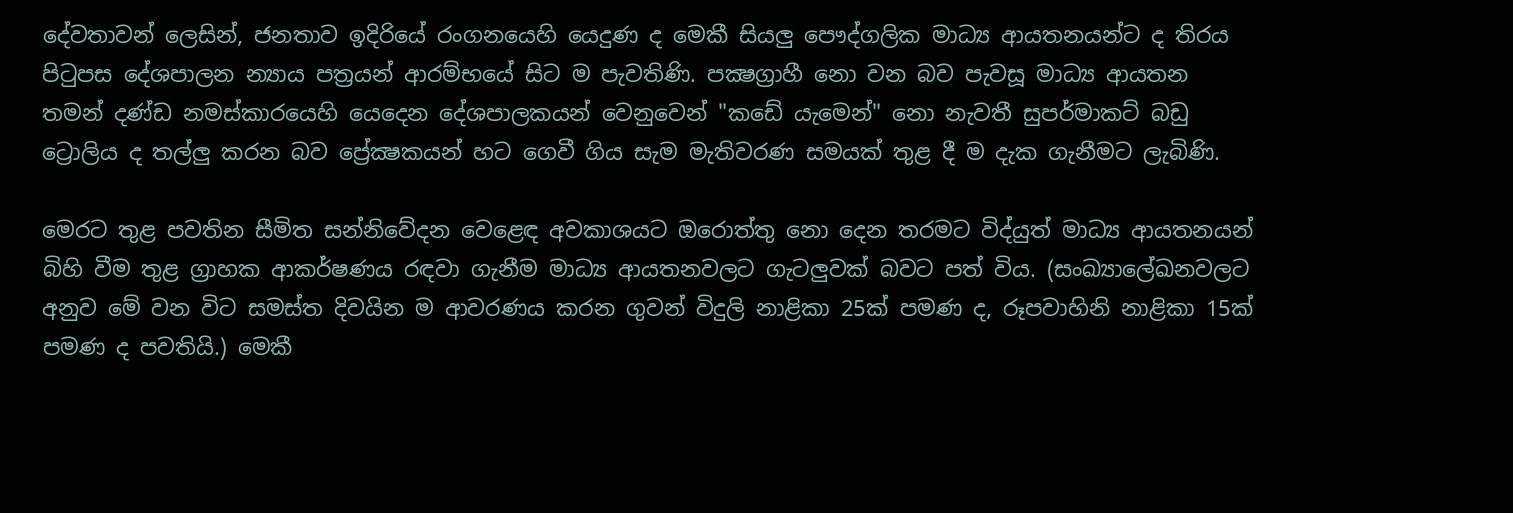දේවතාවන් ලෙසින්, ජනතාව ඉදිරියේ රංගනයෙහි යෙදුණ ද මෙකී සියලු පෞද්ගලික මාධ්‍ය ආයතනයන්ට ද තිරය පිටුපස දේශපාලන න්‍යාය පත්‍රයන් ආරම්භයේ සිට ම පැවතිණි. පක්‍ෂග්‍රාහී නො වන බව පැවසූ මාධ්‍ය ආයතන තමන් දණ්‌ඩ නමස්‌කාරයෙහි යෙදෙන දේශපාලකයන් වෙනුවෙන් "කඩේ යැමෙන්" නො නැවතී සුපර්මාකට්‌ බඩු ට්‍රොලිය ද තල්ලු කරන බව ප්‍රේක්‍ෂකයන් හට ගෙවී ගිය සැම මැතිවරණ සමයක්‌ තුළ දී ම දැක ගැනීමට ලැබිණි.

මෙරට තුළ පවතින සීමිත සන්නිවේදන වෙළෙඳ අවකාශයට ඔරොත්තු නො දෙන තරමට විද්යුත් මාධ්‍ය ආයතනයන් බිහි වීම තුළ ග්‍රාහක ආකර්ෂණය රඳවා ගැනීම මාධ්‍ය ආයතනවලට ගැටලුවක්‌ බවට පත් විය. (සංඛ්‍යාලේඛනවලට අනුව මේ වන විට සමස්‌ත දිවයින ම ආවරණය කරන ගුවන් විදුලි නාළිකා 25ක්‌ පමණ ද, රූපවාහිනි නාළිකා 15ක්‌ පමණ ද පවතියි.) මෙකී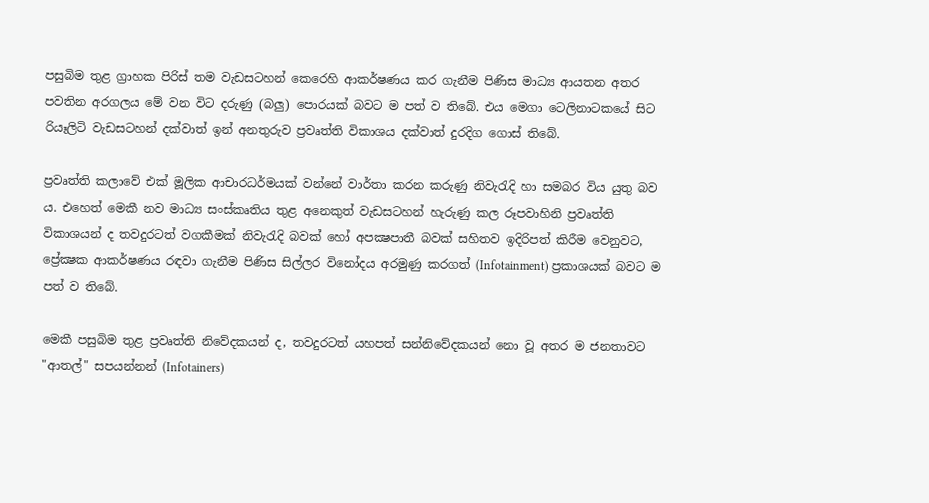පසුබිම තුළ ග්‍රාහක පිරිස්‌ තම වැඩසටහන් කෙරෙහි ආකර්ෂණය කර ගැනීම පිණිස මාධ්‍ය ආයතන අතර පවතින අරගලය මේ වන විට දරුණු (බලු) පොරයක්‌ බවට ම පත් ව තිබේ. එය මෙගා ටෙලිනාටකයේ සිට රියෑලිටි වැඩසටහන් දක්‌වාත් ඉන් අනතුරුව ප්‍රවෘත්ති විකාශය දක්‌වාත් දුරදිග ගොස්‌ තිබේ.

ප්‍රවෘත්ති කලාවේ එක්‌ මූලික ආචාරධර්මයක්‌ වන්නේ වාර්තා කරන කරුණු නිවැරැදි හා සමබර විය යුතු බව ය. එහෙත් මෙකී නව මාධ්‍ය සංස්‌කෘතිය තුළ අනෙකුත් වැඩසටහන් හැරුණු කල රූපවාහිනි ප්‍රවෘත්ති විකාශයන් ද තවදුරටත් වගකීමක්‌ නිවැරැදි බවක්‌ හෝ අපක්‍ෂපාතී බවක්‌ සහිතව ඉදිරිපත් කිරීම වෙනුවට, ප්‍රේක්‍ෂක ආකර්ෂණය රඳවා ගැනීම පිණිස සිල්ලර විනෝදය අරමුණු කරගත් (Infotainment) ප්‍රකාශයක්‌ බවට ම පත් ව තිබේ.

මෙකී පසුබිම තුළ ප්‍රවෘත්ති නිවේදකයන් ද, තවදුරටත් යහපත් සන්නිවේදකයන් නො වූ අතර ම ජනතාවට "ආතල්" සපයන්නන් (Infotainers)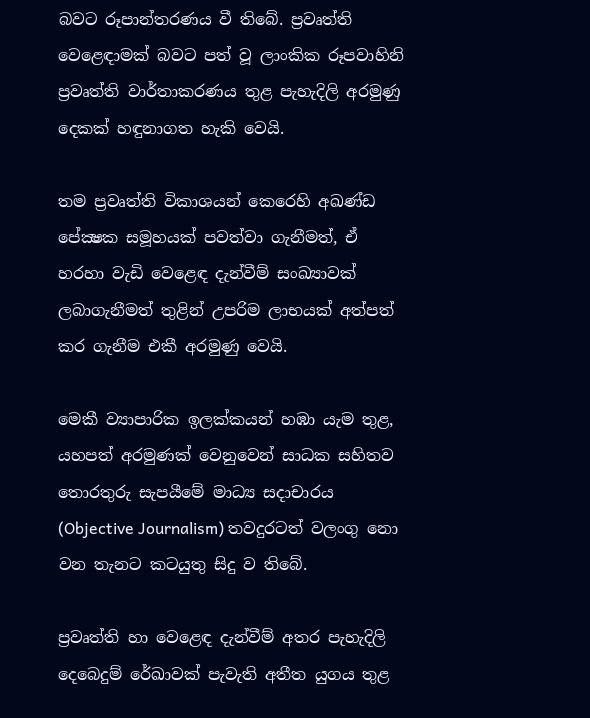බවට රූපාන්තරණය වී තිබේ. ප්‍රවෘත්ති වෙළෙඳාමක්‌ බවට පත් වූ ලාංකික රූපවාහිනි ප්‍රවෘත්ති වාර්තාකරණය තුළ පැහැදිලි අරමුණු දෙකක්‌ හඳුනාගත හැකි වෙයි.

තම ප්‍රවෘත්ති විකාශයන් කෙරෙහි අඛණ්‌ඩ පේක්‍ෂක සමූහයක්‌ පවත්වා ගැනීමත්, ඒ හරහා වැඩි වෙළෙඳ දැන්වීම් සංඛ්‍යාවක්‌ ලබාගැනීමත් තුළින් උපරිම ලාභයක්‌ අත්පත් කර ගැනීම එකී අරමුණු වෙයි.

මෙකී ව්‍යාපාරික ඉලක්‌කයන් හඹා යැම තුළ, යහපත් අරමුණක්‌ වෙනුවෙන් සාධක සහිතව තොරතුරු සැපයීමේ මාධ්‍ය සදාචාරය (Objective Journalism) තවදුරටත් වලංගු නො වන තැනට කටයුතු සිදු ව තිබේ.

ප්‍රවෘත්ති හා වෙළෙඳ දැන්වීම් අතර පැහැදිලි දෙබෙදුම් රේඛාවක්‌ පැවැති අතීත යුගය තුළ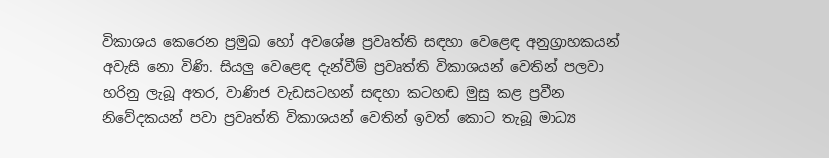විකාශය කෙරෙන ප්‍රමුඛ හෝ අවශේෂ ප්‍රවෘත්ති සඳහා වෙළෙඳ අනුග්‍රාහකයන් අවැසි නො විණි. සියලු වෙළෙඳ දැන්වීම් ප්‍රවෘත්ති විකාශයන් වෙතින් පලවා හරිනු ලැබූ අතර, වාණිජ වැඩසටහන් සඳහා කටහඬ මුසු කළ ප්‍රවීන නිවේදකයන් පවා ප්‍රවෘත්ති විකාශයන් වෙතින් ඉවත් කොට තැබූ මාධ්‍ය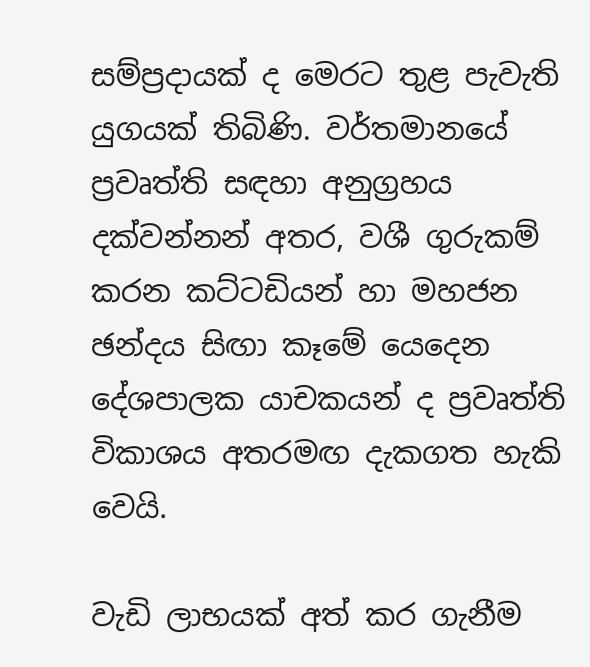සම්ප්‍රදායක්‌ ද මෙරට තුළ පැවැති යුගයක්‌ තිබිණි. වර්තමානයේ ප්‍රවෘත්ති සඳහා අනුග්‍රහය දක්‌වන්නන් අතර, වශී ගුරුකම් කරන කට්‌ටඩියන් හා මහජන ඡන්දය සිඟා කෑමේ යෙදෙන දේශපාලක යාචකයන් ද ප්‍රවෘත්ති විකාශය අතරමඟ දැකගත හැකි වෙයි.

වැඩි ලාභයක්‌ අත් කර ගැනීම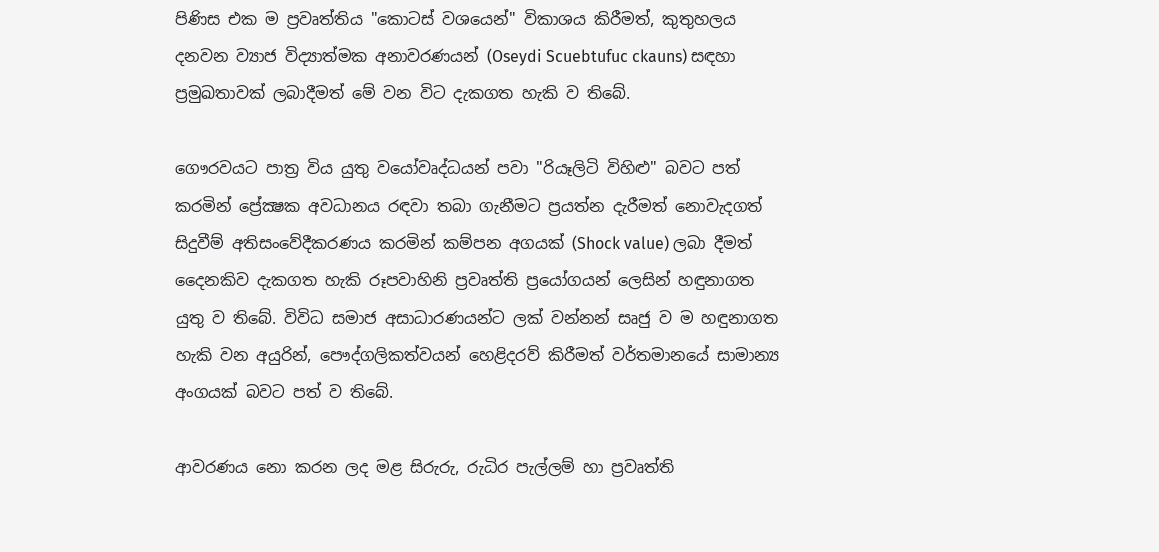පිණිස එක ම ප්‍රවෘත්තිය "කොටස්‌ වශයෙන්" විකාශය කිරීමත්, කුතුහලය දනවන ව්‍යාජ විද්‍යාත්මක අනාවරණයන් (Oseydi Scuebtufuc ckauns) සඳහා ප්‍රමුඛතාවක්‌ ලබාදීමත් මේ වන විට දැකගත හැකි ව තිබේ.

ගෞරවයට පාත්‍ර විය යුතු වයෝවෘද්ධයන් පවා "රියෑලිටි විහිළු" බවට පත් කරමින් ප්‍රේක්‍ෂක අවධානය රඳවා තබා ගැනීමට ප්‍රයත්න දැරීමත් නොවැදගත් සිදුවීම් අතිසංවේදීකරණය කරමින් කම්පන අගයක්‌ (Shock value) ලබා දීමත් දෛනකිව දැකගත හැකි රූපවාහිනි ප්‍රවෘත්ති ප්‍රයෝගයන් ලෙසින් හඳුනාගත යුතු ව තිබේ. විවිධ සමාජ අසාධාරණයන්ට ලක්‌ වන්නන් සෘජු ව ම හඳුනාගත හැකි වන අයුරින්, පෞද්ගලිකත්වයන් හෙළිදරව් කිරීමත් වර්තමානයේ සාමාන්‍ය අංගයක්‌ බවට පත් ව තිබේ.

ආවරණය නො කරන ලද මළ සිරුරු, රුධිර පැල්ලම් හා ප්‍රවෘත්ති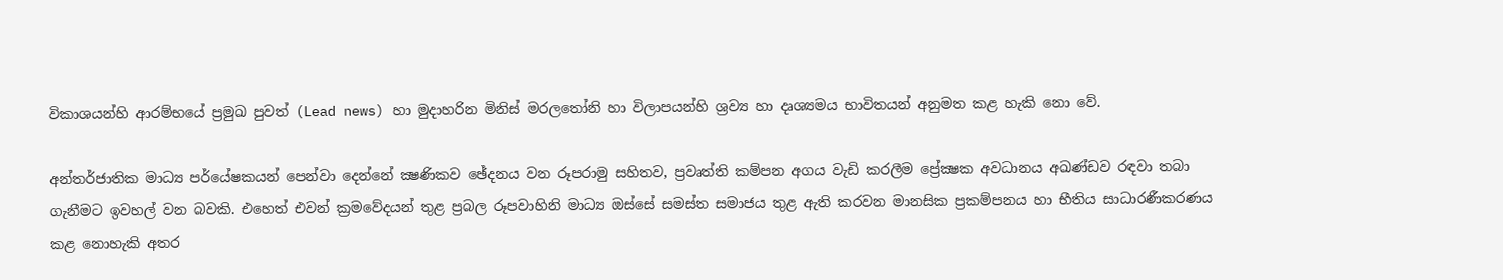විකාශයන්හි ආරම්භයේ ප්‍රමුඛ පුවත් (Lead news) හා මුදාහරින මිනිස්‌ මරලතෝනි හා විලාපයන්හි ශ්‍රව්‍ය හා දෘශ්‍යමය භාවිතයන් අනුමත කළ හැකි නො වේ.

අන්තර්ජාතික මාධ්‍ය පර්යේෂකයන් පෙන්වා දෙන්නේ ක්‍ෂණිකව ඡේදනය වන රූපරාමු සහිතව, ප්‍රවෘත්ති කම්පන අගය වැඩි කරලීම ප්‍රේක්‍ෂක අවධානය අඛණ්‌ඩව රඳවා තබා ගැනීමට ඉවහල් වන බවකි. එහෙත් එවන් ක්‍රමවේදයන් තුළ ප්‍රබල රූපවාහිනි මාධ්‍ය ඔස්‌සේ සමස්‌ත සමාජය තුළ ඇති කරවන මානසික ප්‍රකම්පනය හා භීතිය සාධාරණීකරණය කළ නොහැකි අතර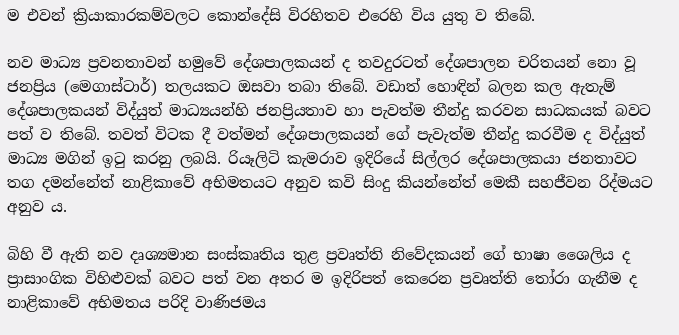ම එවන් ක්‍රියාකාරකම්වලට කොන්දේසි විරහිතව එරෙහි විය යුතු ව තිබේ.

නව මාධ්‍ය ප්‍රවනතාවන් හමුවේ දේශපාලකයන් ද තවදුරටත් දේශපාලන චරිතයන් නො වූ ජනප්‍රිය (මෙගාස්‌ටාර්) තලයකට ඔසවා තබා තිබේ. වඩාත් හොඳින් බලන කල ඇතැම් දේශපාලකයන් විද්යුත් මාධ්‍යයන්හි ජනප්‍රියතාව හා පැවත්ම තීන්දු කරවන සාධකයක්‌ බවට පත් ව තිබේ. තවත් විටක දී වත්මන් දේශපාලකයන් ගේ පැවැත්ම තීන්දු කරවීම ද විද්යුත් මාධ්‍ය මගින් ඉටු කරනු ලබයි. රියෑලිටි කැමරාව ඉදිරියේ සිල්ලර දේශපාලකයා ජනතාවට තග දමන්නේත් නාළිකාවේ අභිමතයට අනුව කවි සිංදු කියන්නේත් මෙකී සහජීවන රිද්මයට අනුව ය.

බිහි වී ඇති නව දෘශ්‍යමාන සංස්‌කෘතිය තුළ ප්‍රවෘත්ති නිවේදකයන් ගේ භාෂා ශෛලිය ද ප්‍රාසාංගික විහිළුවක්‌ බවට පත් වන අතර ම ඉදිරිපත් කෙරෙන ප්‍රවෘත්ති තෝරා ගැනීම ද නාළිකාවේ අභිමතය පරිදි වාණිජමය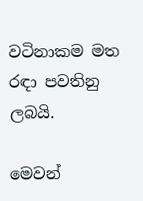වටිනාකම මත රඳා පවතිනු ලබයි.

මෙවන්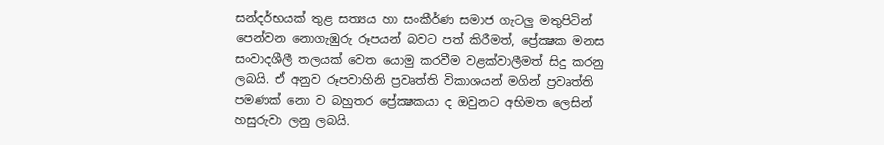සන්දර්භයක්‌ තුළ සත්‍යය හා සංකීර්ණ සමාජ ගැටලු මතුපිටින් පෙන්වන නොගැඹුරු රූපයන් බවට පත් කිරීමත්, ප්‍රේක්‍ෂක මනස සංවාදශීලී තලයක්‌ වෙත යොමු කරවීම වළක්‌වාලීමත් සිදු කරනු ලබයි. ඒ අනුව රූපවාහිනි ප්‍රවෘත්ති විකාශයන් මගින් ප්‍රවෘත්ති පමණක්‌ නො ව බහුතර ප්‍රේක්‍ෂකයා ද ඔවුනට අභිමත ලෙසින් හසුරුවා ලනු ලබයි.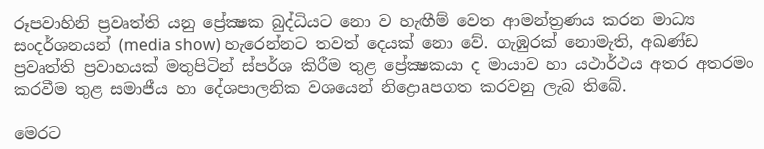රූපවාහිනි ප්‍රවෘත්ති යනු ප්‍රේක්‍ෂක බුද්ධියට නො ව හැඟීම් වෙත ආමන්ත්‍රණය කරන මාධ්‍ය සංදර්ශනයන් (media show) හැරෙන්නට තවත් දෙයක්‌ නො වේ. ගැඹුරක්‌ නොමැති, අඛණ්‌ඩ ප්‍රවෘත්ති ප්‍රවාහයක්‌ මතුපිටින් ස්‌පර්ශ කිරීම තුළ ප්‍රේක්‍ෂකයා ද මායාව හා යථාර්ථය අතර අතරමං කරවීම තුළ සමාජීය හා දේශපාලනික වශයෙන් නිද්‍රොaපගත කරවනු ලැබ තිබේ.

මෙරට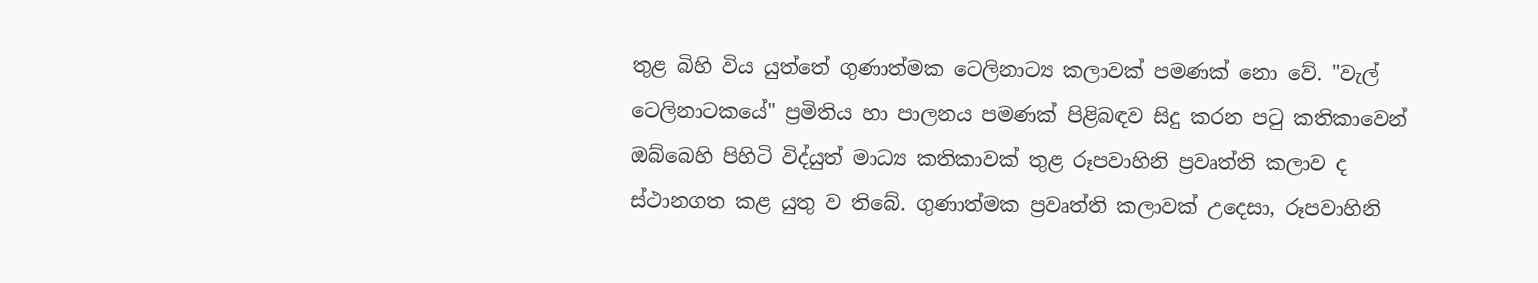තුළ බිහි විය යුත්තේ ගුණාත්මක ටෙලිනාට්‍ය කලාවක්‌ පමණක්‌ නො වේ. "වැල් ටෙලිනාටකයේ" ප්‍රමිතිය හා පාලනය පමණක්‌ පිළිබඳව සිදු කරන පටු කතිකාවෙන් ඔබ්බෙහි පිහිටි විද්යුත් මාධ්‍ය කතිකාවක්‌ තුළ රූපවාහිනි ප්‍රවෘත්ති කලාව ද ස්‌ථානගත කළ යුතු ව තිබේ. ගුණාත්මක ප්‍රවෘත්ති කලාවක්‌ උදෙසා, රූපවාහිනි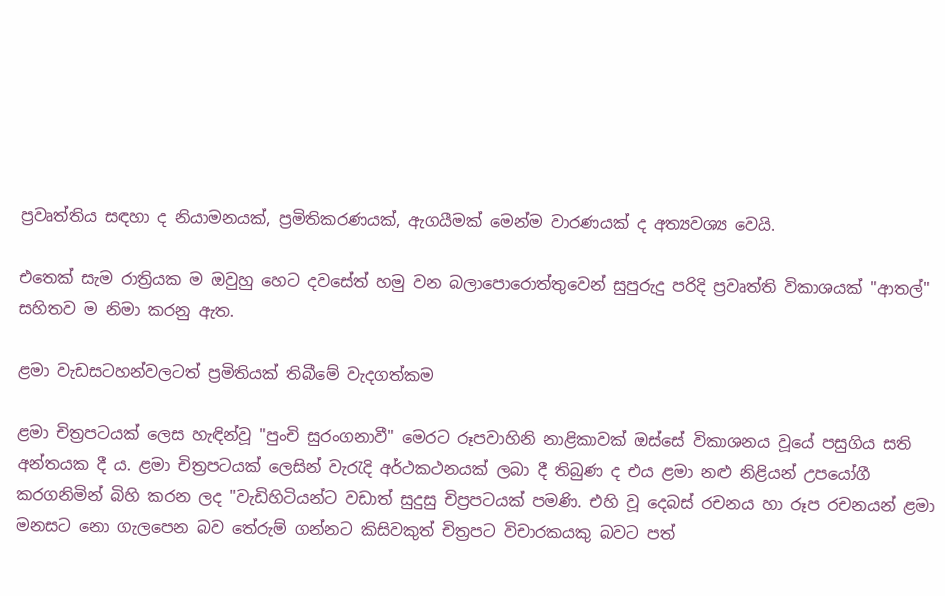ප්‍රවෘත්තිය සඳහා ද නියාමනයක්‌, ප්‍රමිතිකරණයක්‌, ඇගයීමක්‌ මෙන්ම වාරණයක්‌ ද අත්‍යවශ්‍ය වෙයි.

එතෙක්‌ සැම රාත්‍රියක ම ඔවුහු හෙට දවසේත් හමු වන බලාපොරොත්තුවෙන් සුපුරුදු පරිදි ප්‍රවෘත්ති විකාශයක්‌ "ආතල්" සහිතව ම නිමා කරනු ඇත.

ළමා වැඩසටහන්වලටත් ප්‍රමිතියක්‌ තිබීමේ වැදගත්කම

ළමා චිත්‍රපටයක්‌ ලෙස හැඳින්වූ "පුංචි සුරංගනාවී" මෙරට රූපවාහිනි නාළිකාවක්‌ ඔස්‌සේ විකාශනය වූයේ පසුගිය සති අන්තයක දී ය. ළමා චිත්‍රපටයක්‌ ලෙසින් වැරැදි අර්ථකථනයක්‌ ලබා දී තිබුණ ද එය ළමා නළු නිළියන් උපයෝගී කරගනිමින් බිහි කරන ලද "වැඩිහිටියන්ට වඩාත් සුදුසු චිප්‍රපටයක්‌ පමණි. එහි වූ දෙබස්‌ රචනය හා රූප රචනයන් ළමා මනසට නො ගැලපෙන බව තේරුම් ගන්නට කිසිවකුත් චිත්‍රපට විචාරකයකු බවට පත්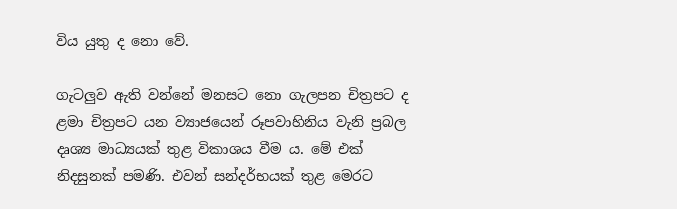විය යුතු ද නො වේ.

ගැටලුව ඇති වන්නේ මනසට නො ගැලපන චිත්‍රපට ද ළමා චිත්‍රපට යන ව්‍යාජයෙන් රූපවාහිනිය වැනි ප්‍රබල දෘශ්‍ය මාධ්‍යයක්‌ තුළ විකාශය වීම ය. මේ එක්‌ නිදසුනක්‌ පමණි. එවන් සන්දර්භයක්‌ තුළ මෙරට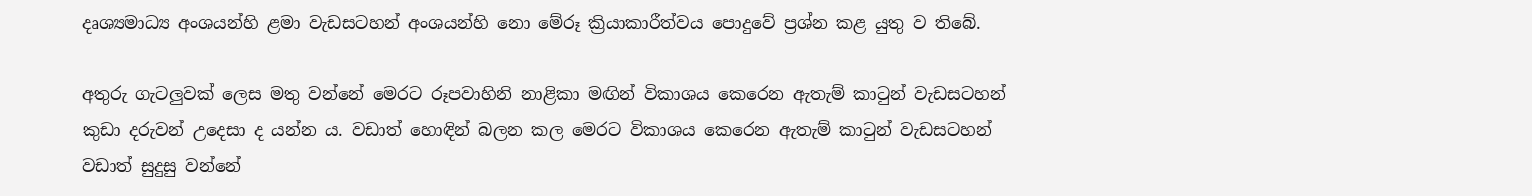දෘශ්‍යමාධ්‍ය අංශයන්හි ළමා වැඩසටහන් අංශයන්හි නො මේරූ ක්‍රියාකාරීත්වය පොදුවේ ප්‍රශ්න කළ යුතු ව තිබේ.

අතුරු ගැටලුවක්‌ ලෙස මතු වන්නේ මෙරට රූපවාහිනි නාළිකා මඟින් විකාශය කෙරෙන ඇතැම් කාටුන් වැඩසටහන් කුඩා දරුවන් උදෙසා ද යන්න ය. වඩාත් හොඳින් බලන කල මෙරට විකාශය කෙරෙන ඇතැම් කාටුන් වැඩසටහන් වඩාත් සුදුසු වන්නේ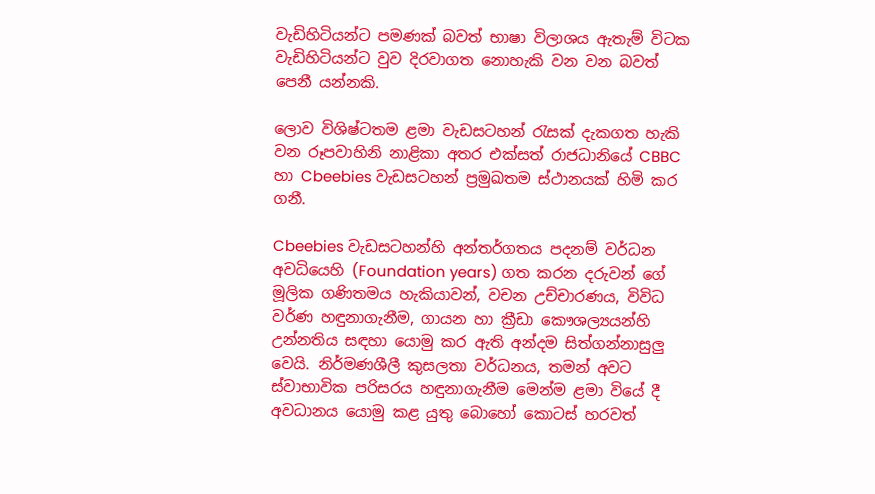වැඩිහිටියන්ට පමණක්‌ බවත් භාෂා විලාශය ඇතැම් විටක වැඩිහිටියන්ට වුව දිරවාගත නොහැකි වන වන බවත් පෙනී යන්නකි.

ලොව විශිෂ්ටතම ළමා වැඩසටහන් රැසක්‌ දැකගත හැකි වන රූපවාහිනි නාළිකා අතර එක්‌සත් රාජධානියේ CBBC හා Cbeebies වැඩසටහන් ප්‍රමුඛතම ස්‌ථානයක්‌ හිමි කර ගනී.

Cbeebies වැඩසටහන්හි අන්තර්ගතය පදනම් වර්ධන අවධියෙහි (Foundation years) ගත කරන දරුවන් ගේ මූලික ගණිතමය හැකියාවන්, වචන උච්චාරණය, විවිධ වර්ණ හඳුනාගැනීම, ගායන හා ක්‍රීඩා කෞශල්‍යයන්හි උන්නතිය සඳහා යොමු කර ඇති අන්දම සිත්ගන්නාසුලු වෙයි. නිර්මණශීලී කුසලතා වර්ධනය, තමන් අවට ස්‌වාභාවික පරිසරය හඳුනාගැනීම මෙන්ම ළමා වියේ දී අවධානය යොමු කළ යුතු බොහෝ කොටස්‌ හරවත්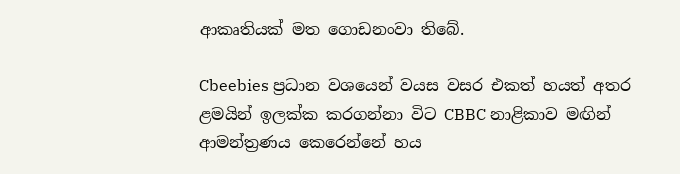ආකෘතියක්‌ මත ගොඩනංවා තිබේ.

Cbeebies ප්‍රධාන වශයෙන් වයස වසර එකත් හයත් අතර ළමයින් ඉලක්‌ක කරගන්නා විට CBBC නාළිකාව මඟින් ආමන්ත්‍රණය කෙරෙන්නේ හය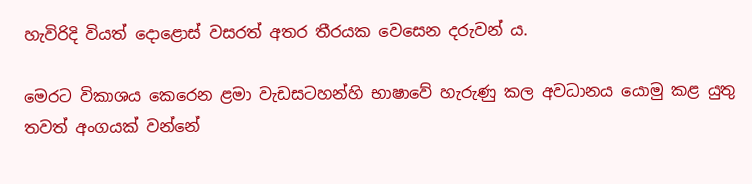හැවිරිදි වියත් දොළොස්‌ වසරත් අතර තීරයක වෙසෙන දරුවන් ය.

මෙරට විකාශය කෙරෙන ළමා වැඩසටහන්හි භාෂාවේ හැරුණු කල අවධානය යොමු කළ යුතු තවත් අංගයක්‌ වන්නේ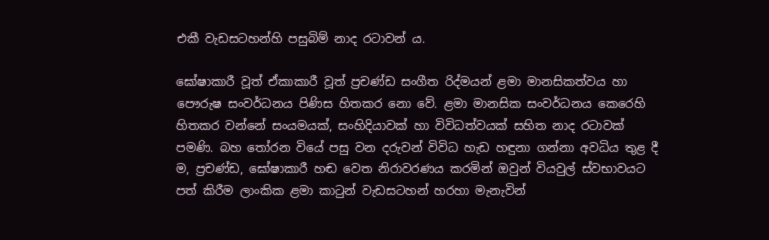එකී වැඩසටහන්හි පසුබිම් නාද රටාවන් ය.

ඝෝෂාකාරී වූත් ඒකාකාරී වූත් ප්‍රචණ්‌ඩ සංගීත රිද්මයන් ළමා මානසිකත්වය හා පෞරුෂ සංවර්ධනය පිණිස හිතකර නො වේ. ළමා මානසික සංවර්ධනය කෙරෙහි හිතකර වන්නේ සංයමයක්‌, සංහිදියාවක්‌ හා විවිධත්වයක්‌ සහිත නාද රටාවක්‌ පමණි. බහ තෝරන වියේ පසු වන දරුවන් විවිධ හැඩ හඳුනා ගන්නා අවධිය තුළ දී ම, ප්‍රචණ්‌ඩ, ඝෝෂාකාරී හඬ වෙත නිරාවරණය කරමින් ඔවුන් වියවුල් ස්‌වභාවයට පත් කිරීම ලාංකික ළමා කාටුන් වැඩසටහන් හරහා මැනැවින්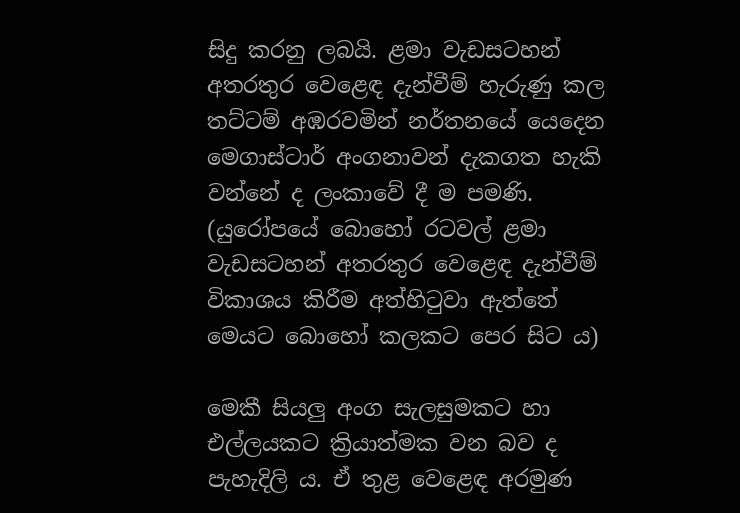සිදු කරනු ලබයි. ළමා වැඩසටහන් අතරතුර වෙළෙඳ දැන්වීම් හැරුණු කල තට්‌ටම් අඹරවමින් නර්තනයේ යෙදෙන මෙගාස්‌ටාර් අංගනාවන් දැකගත හැකි වන්නේ ද ලංකාවේ දී ම පමණි. (යුරෝපයේ බොහෝ රටවල් ළමා වැඩසටහන් අතරතුර වෙළෙඳ දැන්වීම් විකාශය කිරීම අත්හිටුවා ඇත්තේ මෙයට බොහෝ කලකට පෙර සිට ය)

මෙකී සියලු අංග සැලසුමකට හා එල්ලයකට ක්‍රියාත්මක වන බව ද පැහැදිලි ය. ඒ තුළ වෙළෙඳ අරමුණ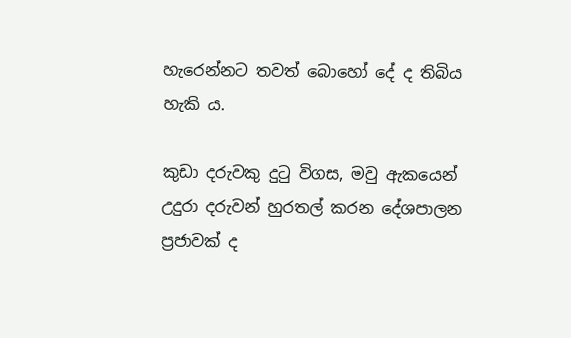හැරෙන්නට තවත් බොහෝ දේ ද තිබිය හැකි ය.

කුඩා දරුවකු දුටු විගස, මවු ඇකයෙන් උදුරා දරුවන් හුරතල් කරන දේශපාලන ප්‍රජාවක්‌ ද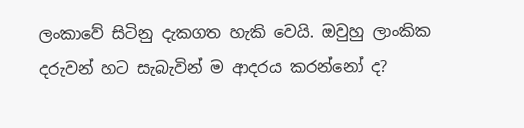ලංකාවේ සිටිනු දැකගත හැකි වෙයි. ඔවුහු ලාංකික දරුවන් හට සැබැවින් ම ආදරය කරන්නෝ ද?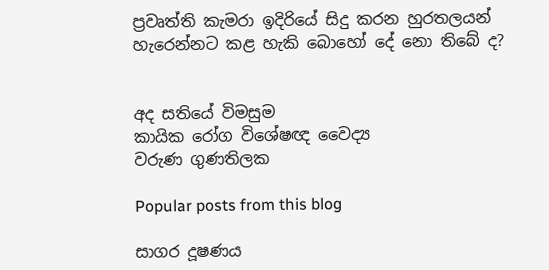ප්‍රවෘත්ති කැමරා ඉදිරියේ සිදු කරන හුරතලයන් හැරෙන්නට කළ හැකි බොහෝ දේ නො තිබේ ද?


අද සතියේ විමසුම
කායික රෝග විශේෂඥ වෛද්‍ය
වරුණ ගුණතිලක

Popular posts from this blog

සාගර දූෂණය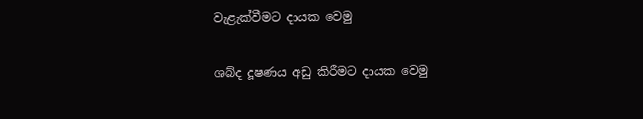වැළැක්‌වීමට දායක වෙමු

ශබ්ද දූෂණය අඩු කිරීමට දායක වෙමු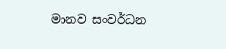මානව සංවර්ධන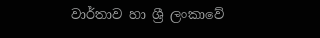වාර්තාව හා ශ්‍රී ලංකාවේ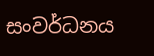සංවර්ධනය